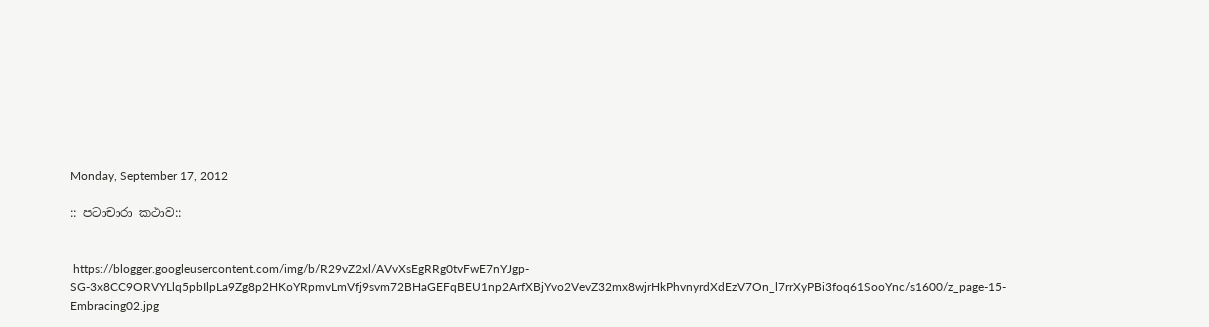Monday, September 17, 2012

:: පටාචාරා කථාව::


 https://blogger.googleusercontent.com/img/b/R29vZ2xl/AVvXsEgRRg0tvFwE7nYJgp-SG-3x8CC9ORVYLlq5pbIlpLa9Zg8p2HKoYRpmvLmVfj9svm72BHaGEFqBEU1np2ArfXBjYvo2VevZ32mx8wjrHkPhvnyrdXdEzV7On_l7rrXyPBi3foq61SooYnc/s1600/z_page-15-Embracing02.jpg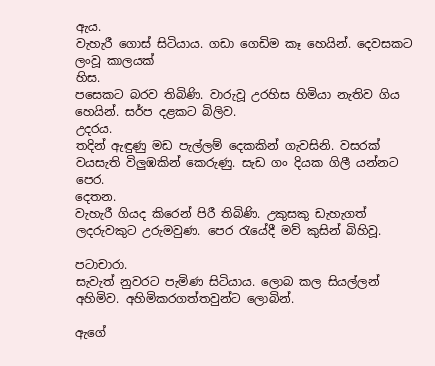ඇය.
වැහැරී ගොස් සිටියාය. ගඩා ගෙඩිම කෑ හෙයින්. දෙවසකට ලංවූ කාලයක්
හිස.
පසෙකට බරව තිබිණි. වාරුවූ උරහිස හිමියා නැතිව ගිය හෙයින්. සර්ප දළකට බිලිව.
උදරය.
තදින් ඇඳුණු මඩ පැල්ලම් දෙකකින් ගැවසිනි. වසරක් වයසැති විලුඹකින් කෙරුණු. සැඩ ගං දියක ගිලී යන්නට පෙර.
දෙතන.
වැහැරී ගියද කිරෙන් පිරී තිබිණි. උකුසකු ඩැහැගත් ලදරුවකුට උරුමවුණ. පෙර රැයේදී මව් කුසින් බිහිවූ.

පටාචාරා.
සැවැත් නුවරට පැමිණ සිටියාය. ලොබ කල සියල්ලන් අහිමිව. අහිමිකරගත්තවුන්ට ලොබින්.

ඇගේ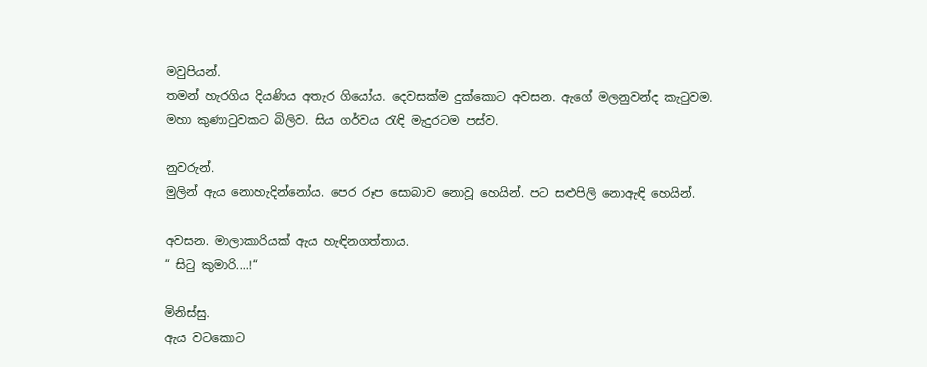මවුපියන්.
තමන් හැරගිය දියණිය අතැර ගියෝය. දෙවසක්ම දුක්කොට අවසන. ඇගේ මලනුවන්ද කැටුවම.
මහා කුණාටුවකට බිලිව. සිය ගර්වය රැඳි මැදුරටම පස්ව.

නුවරුන්.
මුලින් ඇය නොහැදින්නෝය. පෙර රූප සොබාව නොවූ හෙයින්. පට සළුපිලි නොඇඳි හෙයින්.

අවසන. මාලාකාරියක් ඇය හැඳිනගත්තාය.
“ සිටු කුමාරි....!“

මිනිස්සු.
ඇය වටකොට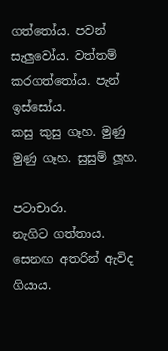ගත්තෝය. පවන් සැලුවෝය. වත්තම් කරගත්තෝය. පැන් ඉස්සෝය.
කසු කුසු ගෑහ. මුණු මුණු ගෑහ. සුසුම් ලූහ.

පටාචාරා.
නැගිට ගත්තාය. සෙනඟ අතරින් ඇවිද ගියාය.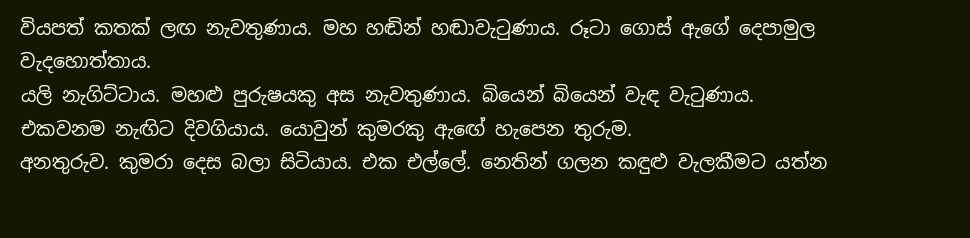වියපත් කතක් ලඟ නැවතුණාය. මහ හඬින් හඬාවැටුණාය. රූටා ගොස් ඇගේ දෙපාමුල වැදහොත්තාය.
යලි නැගිට්ටාය. මහළු පුරුෂයකු අස නැවතුණාය. බියෙන් බියෙන් වැඳ වැටුණාය.
එකවනම නැඟිට දිවගියාය. යොවුන් කුමරකු ඇඟේ හැපෙන තුරුම.
අනතුරුව. කුමරා දෙස බලා සිටියාය. එක එල්ලේ. නෙතින් ගලන කඳුළු වැලකීමට යත්න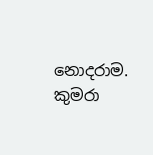නොදරාම. කුමරා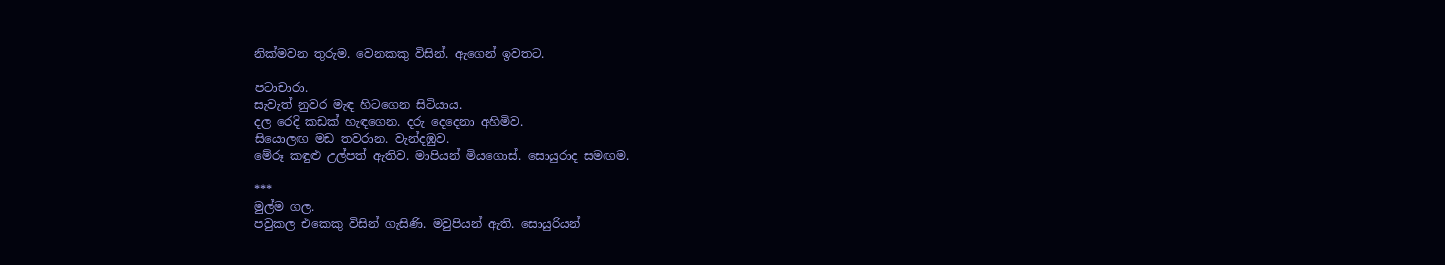නික්මවන තුරුම. වෙනකකු විසින්. ඇගෙන් ඉවතට.

පටාචාරා.
සැවැත් නුවර මැඳ හිටගෙන සිටියාය.
දල රෙදි කඩක් හැඳගෙන. දරු දෙදෙනා අහිමිව.
සියොලඟ මඩ තවරාන. වැන්දඹුව.
මේරූ කඳුළු උල්පත් ඇතිව. මාපියන් මියගොස්. සොයුරාද සමඟම.

***
මුල්ම ගල.
පවුකල එකෙකු විසින් ගැසිණි. මවුපියන් ඇති. සොයුරියන්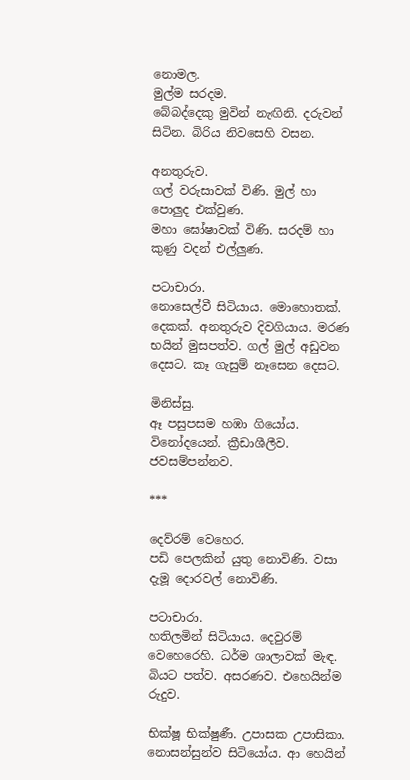නොමල.
මුල්ම සරදම.
බේබද්දෙකු මුවින් නැඟිනි. දරුවන් සිටින. බිරිය නිවසෙහි වසන.

අනතුරුව.
ගල් වරුසාවක් විණි. මුල් හා පොලුද එක්වුණ.
මහා ඝෝෂාවක් විණි. සරදම් හා කුණු වදන් එල්ලුණ.

පටාචාරා.
නොසෙල්වී සිටියාය. මොහොතක්. දෙකක්. අනතුරුව දිවගියාය. මරණ භයින් මුසපත්ව. ගල් මුල් අඩුවන දෙසට. කෑ ගැසුම් නෑසෙන දෙසට.

මිනිස්සු.
ඈ පසුපසම හඹා ගියෝය. විනෝදයෙන්. ක්‍රීඩාශීලීව. ජවසම්පන්නව.

***

දෙව්රම් වෙහෙර.
පඩි පෙලකින් යුතු නොවිණි. වසා දැමූ දොරවල් නොවිණි.

පටාචාරා.
හතිලමින් සිටියාය. දෙවුරම් වෙහෙරෙහි. ධර්ම ශාලාවක් මැඳ. බියට පත්ව. අසරණව. එහෙයින්ම රුදුව.

භික්ෂූ භික්ෂුණී. උපාසක උපාසිකා.
නොසන්සුන්ව සිටියෝය. ආ හෙයින්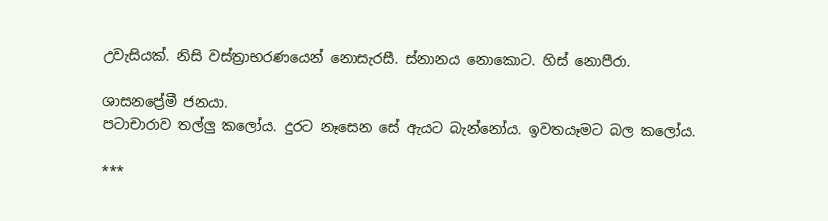උවැසියක්. නිසි වස්ත්‍රාභරණයෙන් නොසැරසී. ස්නානය නොකොට. හිස් නොපීරා.

ශාසනප්‍රේමී ජනයා.
පටාචාරාව තල්ලු කලෝය. දුරට නෑසෙන සේ ඇයට බැන්නෝය. ඉවතයෑමට බල කලෝය.

***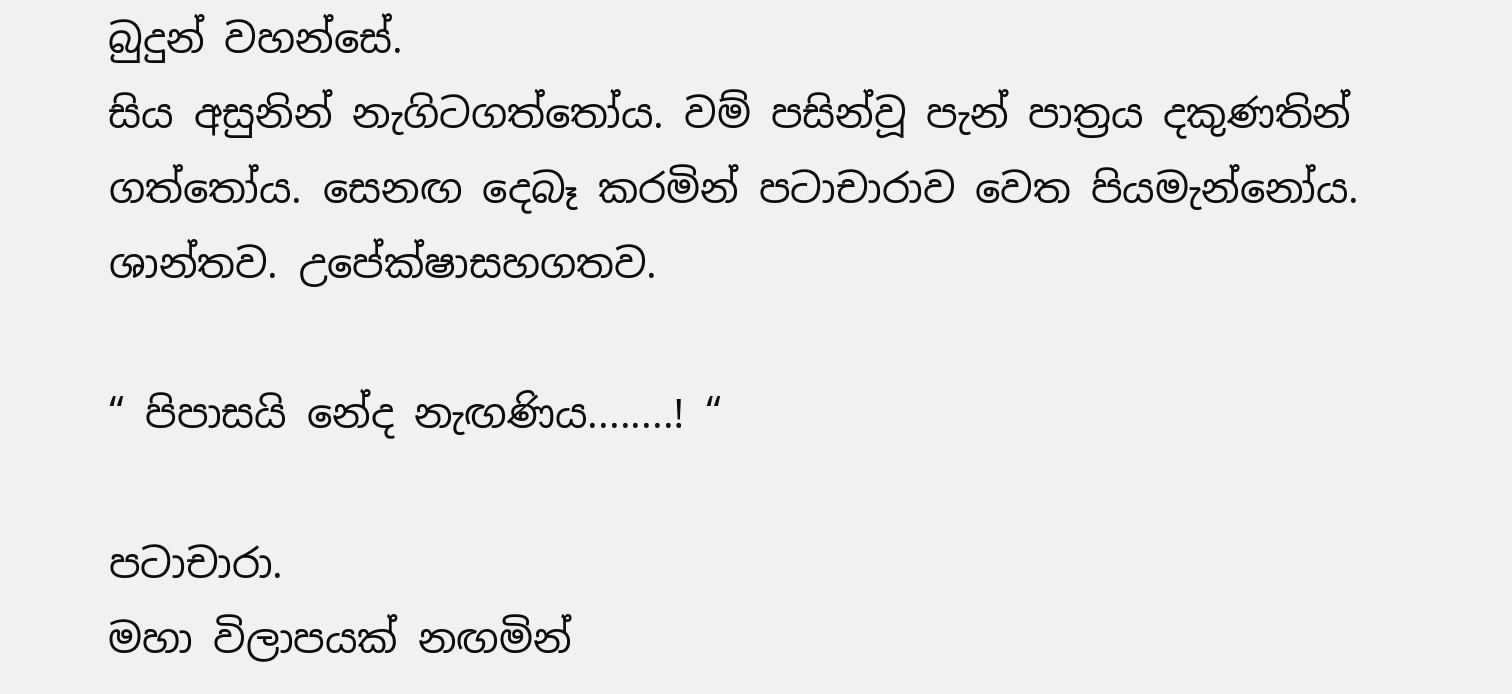බුදුන් වහන්සේ.
සිය අසුනින් නැගිටගත්තෝය. වම් පසින්වූ පැන් පාත්‍රය දකුණතින් ගත්තෝය. සෙනඟ දෙබෑ කරමින් පටාචාරාව වෙත පියමැන්නෝය. ශාන්තව. උපේක්ෂාසහගතව.

“ පිපාසයි නේද නැඟණිය........! “

පටාචාරා.
මහා විලාපයක් නඟමින්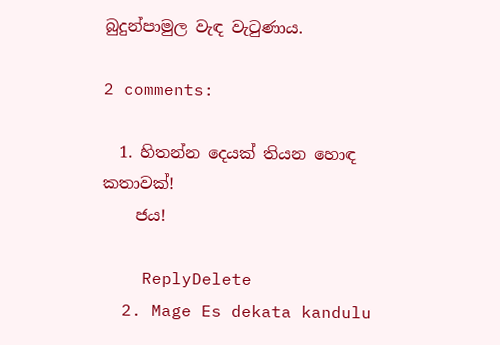බුදුන්පාමුල වැඳ වැටුණාය.

2 comments:

  1. හිතන්න දෙයක් තියන හොඳ කතාවක්!
    ජය!

    ReplyDelete
  2. Mage Es dekata kandulu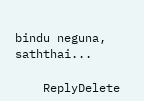bindu neguna, saththai...

    ReplyDelete